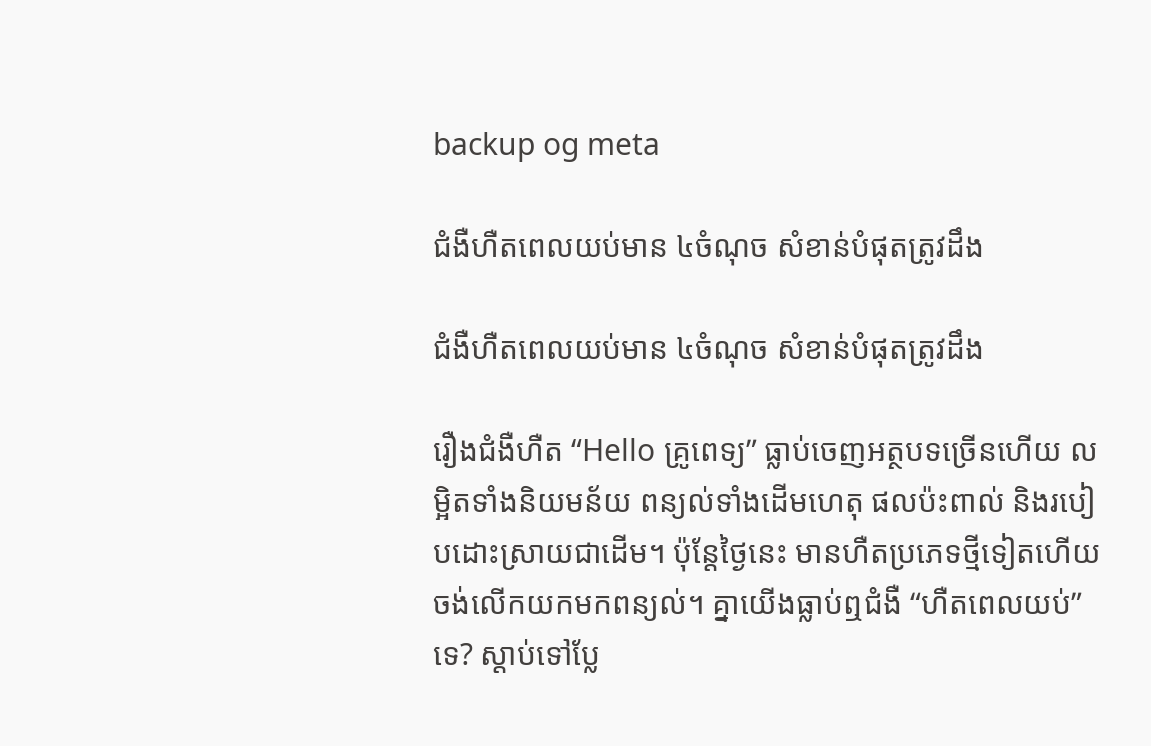backup og meta

ជំងឺហឺតពេលយប់មាន ៤ចំណុច សំខាន់បំផុតត្រូវដឹង

ជំងឺហឺតពេលយប់មាន ៤ចំណុច សំខាន់បំផុតត្រូវដឹង

រឿងជំងឺហឺត “Hello គ្រូពេទ្យ” ធ្លាប់ចេញអត្ថបទច្រើនហើយ លម្អិតទាំងនិយមន័យ ពន្យល់ទាំងដើមហេតុ ផលប៉ះពាល់ និងរបៀបដោះស្រាយជាដើម។ ប៉ុន្តែថ្ងៃនេះ មានហឺតប្រភេទថ្មីទៀតហើយ ចង់លើកយកមកពន្យល់។ គ្នាយើងធ្លាប់ឮជំងឺ “ហឺតពេលយប់” ទេ? ស្តាប់ទៅប្លែ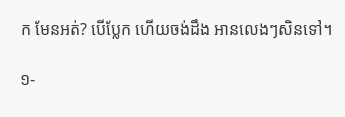ក មែនអត់? បើប្លែក ហើយចង់ដឹង អានលេងៗសិនទៅ។

១-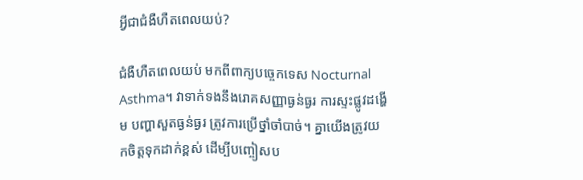អ្វីជាជំងឺហឺតពេលយប់?

ជំងឺហឺតពេលយប់ មកពីពាក្យបច្ចេកទេស Nocturnal Asthma។ វាទាក់ទងនឹងរោគសញ្ញាធ្ងន់ធ្ងរ ការស្ទះផ្លូវដង្ហើម បញ្ហាសួតធ្ងន់ធ្ងរ ត្រូវការប្រើថ្នាំចាំបាច់។ គ្នាយើងត្រូវយកចិត្តទុកដាក់ខ្ពស់ ដើម្បីបញ្ចៀសប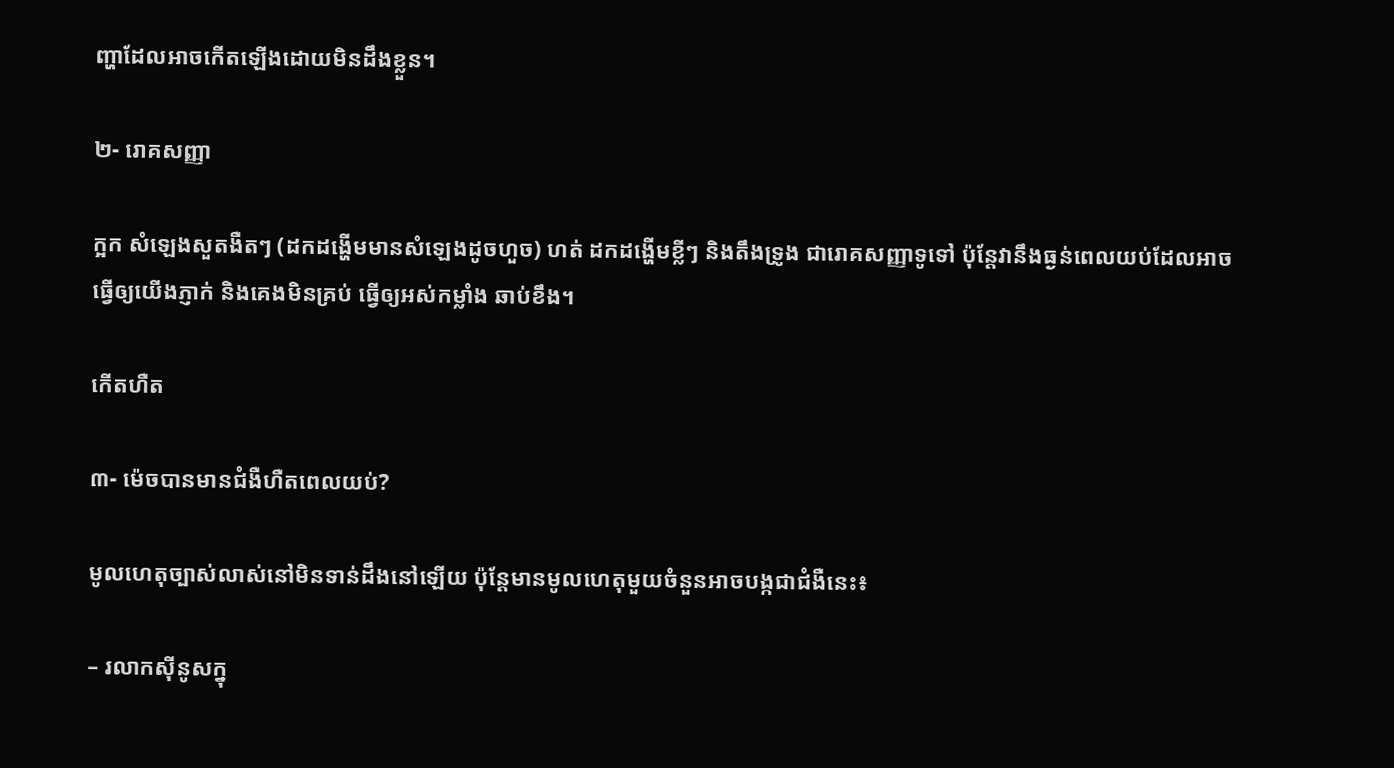ញ្ហាដែលអាចកើតឡើងដោយមិនដឹងខ្លួន។

២- រោគសញ្ញា

ក្អក សំឡេងសួតងឺតៗ (ដកដង្ហើមមានសំឡេងដូចហួច) ហត់ ដកដង្ហើមខ្លីៗ និងតឹងទ្រូង ជារោគសញ្ញាទូទៅ ប៉ុន្តែវានឹងធ្ងន់ពេលយប់ដែលអាចធ្វើឲ្យយើងភ្ញាក់ និងគេងមិនគ្រប់ ធ្វើឲ្យអស់កម្លាំង ឆាប់ខឹង។

កើតហឺត

៣- ម៉េចបានមានជំងឺហឺតពេលយប់?

មូលហេតុច្បាស់លាស់នៅមិនទាន់ដឹងនៅឡើយ ប៉ុន្តែមានមូលហេតុមួយចំនួនអាចបង្កជាជំងឺនេះ៖

– រលាកស៊ីនូសក្នុ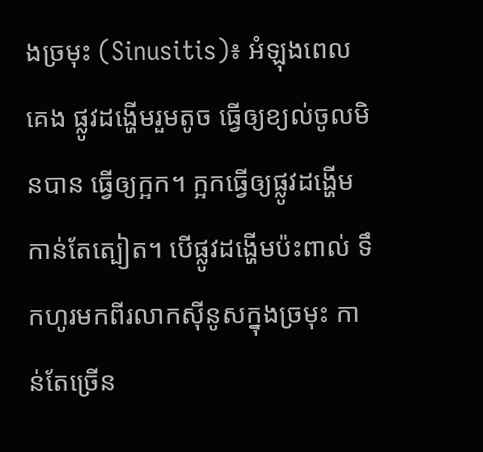ងច្រមុះ (Sinusitis)៖ អំឡុងពេលគេង ផ្លូវដង្ហើមរួមតូច ធ្វើឲ្យខ្យល់ចូលមិនបាន ធ្វើឲ្យក្អក។ ក្អកធ្វើឲ្យផ្លូវដង្ហើមកាន់តែត្បៀត។ បើផ្លូវដង្ហើមប៉ះពាល់ ទឹកហូរមកពីរលាកស៊ីនូសក្នុងច្រមុះ កាន់តែច្រើន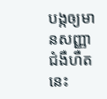បង្កឲ្យមានសញ្ញាជំងឺហឺតនេះ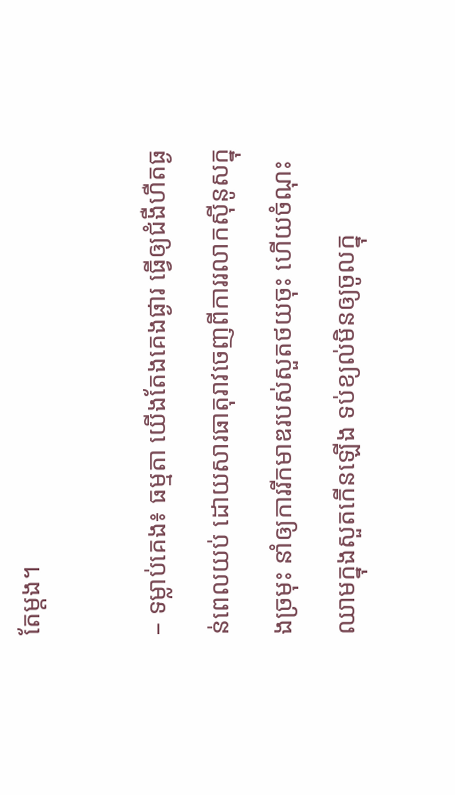តែម្តង។

– ទម្លាប់គេង៖ ធម្មតា យើងតែងគេងផ្ងារ ធ្វើឲ្យជំងឺហឺតធ្ងន់ពេលយប់ ដោយសារធាតុរាវចេញពីការរលាកស៊ីនូសក្នុងច្រមុះ នាំឲ្យការរីកមាឌរបស់សួតថយចុះ ហើយចំណុះឈាមក្នុងសួតកើនឡើង ទប់ខ្យល់មិនឲ្យចូលក្នុ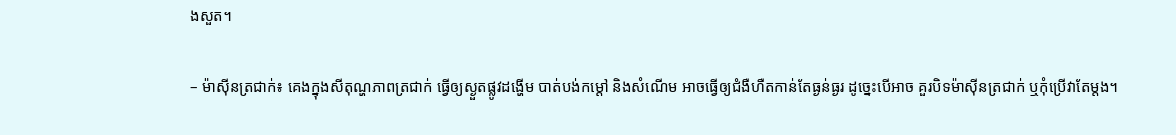ងសួត។

– ម៉ាស៊ីនត្រជាក់៖ គេងក្នុងសីតុណ្ហភាពត្រជាក់ ធ្វើឲ្យស្ងួតផ្លូវដង្ហើម បាត់បង់កម្ដៅ និងសំណើម អាចធ្វើឲ្យជំងឺហឺតកាន់តែធ្ងន់ធ្ងរ ដូច្នេះបើអាច គួរបិទម៉ាស៊ីនត្រជាក់ ឬកុំប្រើវាតែម្តង។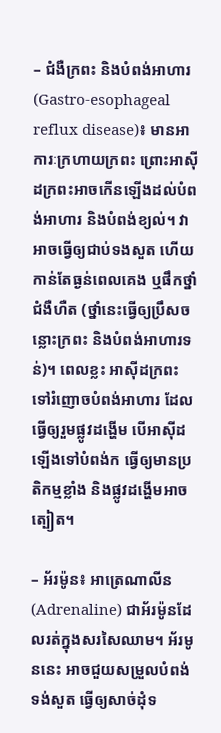– ជំងឺក្រពះ និងបំពង់អាហារ (Gastro-esophageal reflux disease)៖ មានអាការៈក្រហាយក្រពះ ព្រោះអាស៊ីដក្រពះអាចកើនឡើងដល់បំពង់អាហារ និងបំពង់ខ្យល់។ វាអាចធ្វើឲ្យជាប់ទងសួត ហើយកាន់តែធ្ងន់ពេលគេង ឬផឹកថ្នាំជំងឺហឺត (ថ្នាំនេះធ្វើឲ្យប្រឹសចន្លោះក្រពះ និងបំពង់អាហារទន់)។ ពេលខ្លះ អាស៊ីដក្រពះទៅរំញោចបំពង់អាហារ ដែលធ្វើឲ្យរួមផ្លូវដង្ហើម បើអាស៊ីដឡើងទៅបំពង់ក ធ្វើឲ្យមានប្រតិកម្មខ្លាំង និងផ្លូវដង្ហើមអាចត្បៀត។

– អ័រម៉ូន៖ អាត្រេណាលីន (Adrenaline) ជាអ័រម៉ូនដែលរត់ក្នុងសរសៃឈាម។ អ័រមូននេះ អាចជួយសម្រួលបំពង់ទង់សួត ធ្វើឲ្យសាច់ដុំទ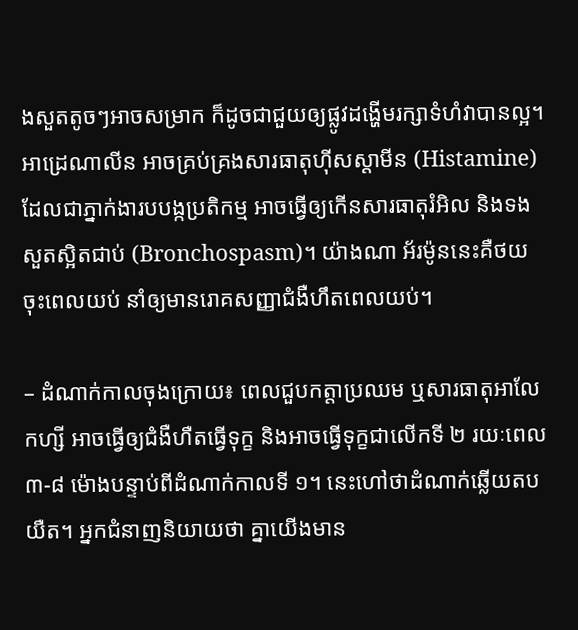ងសួតតូចៗអាចសម្រាក ក៏ដូចជាជួយឲ្យផ្លូវដង្ហើមរក្សាទំហំវាបានល្អ។ អាដ្រេណាលីន អាចគ្រប់គ្រងសារធាតុហ៊ីសស្តាមីន (Histamine) ដែលជាភ្នាក់ងារបបង្កប្រតិកម្ម អាចធ្វើឲ្យកើនសារធាតុរំអិល និងទងសួតស្អិតជាប់ (Bronchospasm)។ យ៉ាងណា អ័រម៉ូននេះគឺថយចុះពេលយប់ នាំឲ្យមានរោគសញ្ញាជំងឺហឹតពេលយប់។

– ដំណាក់កាលចុងក្រោយ៖ ពេលជួបកត្តាប្រឈម ឬសារធាតុអាលែកហ្សី អាចធ្វើឲ្យជំងឺហឺតធ្វើទុក្ខ និងអាចធ្វើទុក្ខជាលើកទី ២ រយៈពេល ៣-៨ ម៉ោងបន្ទាប់ពីដំណាក់កាលទី ១។ នេះហៅថាដំណាក់ឆ្លើយតបយឺត។ អ្នកជំនាញនិយាយថា គ្នាយើងមាន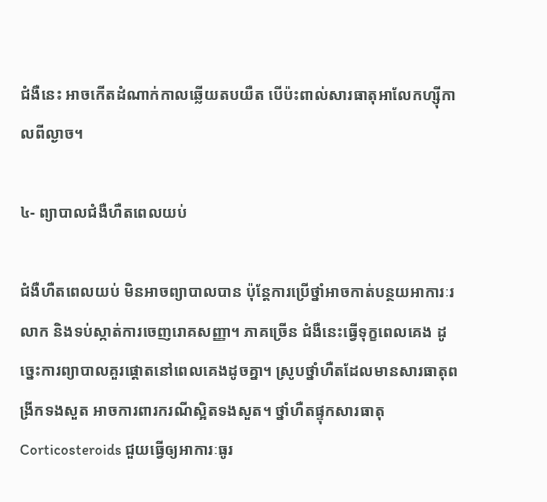ជំងឺនេះ អាចកើតដំណាក់កាលឆ្លើយតបយឺត បើប៉ះពាល់សារធាតុអាលែកហ្ស៊ីកាលពីល្ងាច។

៤- ព្យាបាលជំងឺហឺតពេលយប់

ជំងឺហឺតពេលយប់ មិនអាចព្យាបាលបាន ប៉ុន្តែការប្រើថ្នាំអាចកាត់បន្ថយអាការៈរលាក និងទប់ស្កាត់ការចេញរោគសញ្ញា។ ភាគច្រើន ជំងឺនេះធ្វើទុក្ខពេលគេង ដូច្នេះការព្យាបាលគួរផ្ដោតនៅពេលគេងដូចគ្នា។ ស្រូបថ្នាំហឺតដែលមានសារធាតុពង្រីកទងសួត អាចការពារករណីស្អិតទងសួត។ ថ្នាំហឺតផ្ទុកសារធាតុ Corticosteroids ជួយធ្វើឲ្យអាការៈធូរ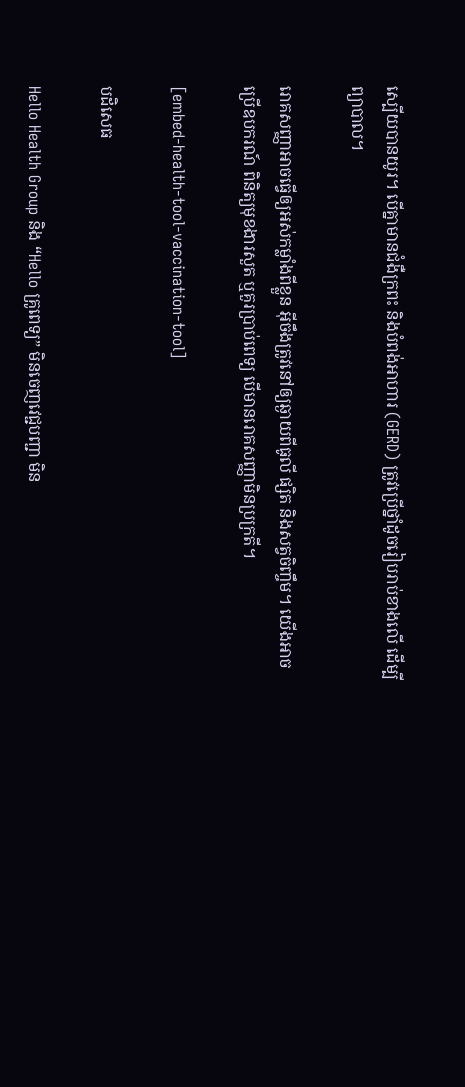ស្បើយបានយូរ។ បើគ្នាមានជំងឺក្រពះ និងបំពង់អាហារ (GERD) ត្រូវប្រើថ្នាំដូចរៀបរាប់ខាងលើ ដើម្បីព្យាបាល។

រោគសញ្ញាអាចធ្វើឲ្យអស់កម្លាំងពីខ្លួន អ៊ីចឹងត្រូវនៅឲ្យឆ្ងាយពីធូលី ផ្សិត និងសត្វចិញ្ចឹម។ យើងអាចប្រើឧបករណ៍ ពិនិត្យមុខងារសួត ឬគួរប្រាប់ពេទ្យ បើមានរោគសញ្ញាមិនប្រក្រតី។

[embed-health-tool-vaccination-tool]

បដិសេធ

Hello Health Group និង “Hello គ្រូពេទ្យ” មិនចេញវេជ្ជបញ្ជា មិន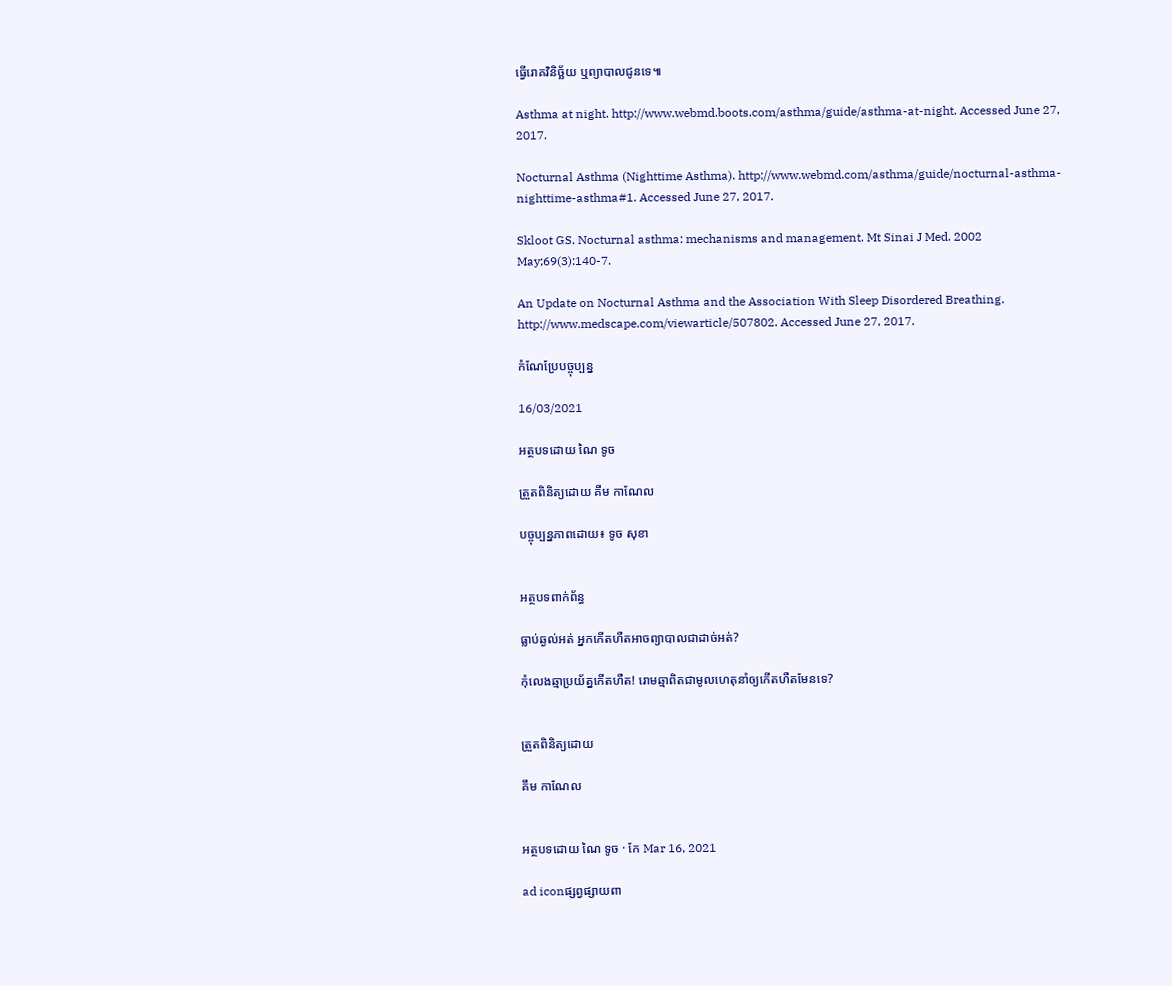ធ្វើរោគវិនិច្ឆ័យ ឬព្យាបាលជូនទេ៕

Asthma at night. http://www.webmd.boots.com/asthma/guide/asthma-at-night. Accessed June 27, 2017.

Nocturnal Asthma (Nighttime Asthma). http://www.webmd.com/asthma/guide/nocturnal-asthma-nighttime-asthma#1. Accessed June 27, 2017.

Skloot GS. Nocturnal asthma: mechanisms and management. Mt Sinai J Med. 2002 May;69(3):140-7.

An Update on Nocturnal Asthma and the Association With Sleep Disordered Breathing. http://www.medscape.com/viewarticle/507802. Accessed June 27, 2017.

កំណែប្រែបច្ចុប្បន្ន

16/03/2021

អត្ថបទដោយ ណៃ ទូច

ត្រួតពិនិត្យដោយ គឹម កាណែល

បច្ចុប្បន្នភាពដោយ៖ ទូច សុខា


អត្ថបទពាក់ព័ន្ធ

ធ្លាប់ឆ្ងល់អត់ អ្នកកើតហឺតអាចព្យាបាលជាដាច់អត់?

កុំលេងឆ្មាប្រយ័ត្នកើតហឺត! រោមឆ្មាពិតជាមូលហេតុនាំឲ្យកើតហឺតមែនទេ?


ត្រួតពិនិត្យដោយ

គឹម កាណែល


អត្ថបទដោយ ណៃ ទូច · កែ Mar 16, 2021

ad iconផ្សព្វផ្សាយពា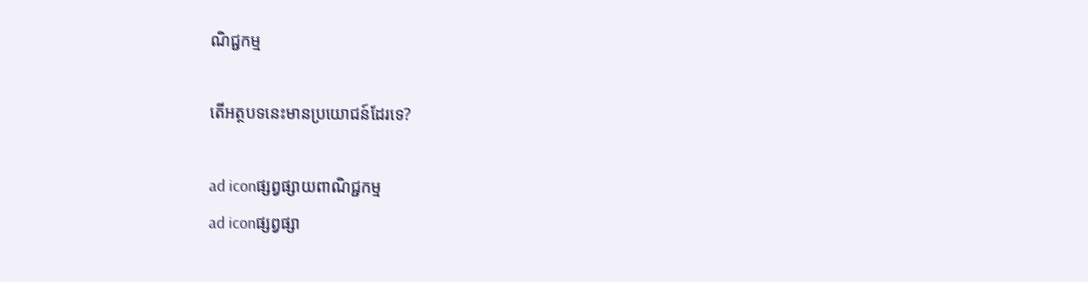ណិជ្ជកម្ម

តើអត្ថបទនេះមានប្រយោជន៍ដែរទេ?

ad iconផ្សព្វផ្សាយពាណិជ្ជកម្ម
ad iconផ្សព្វផ្សា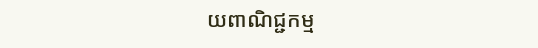យពាណិជ្ជកម្ម